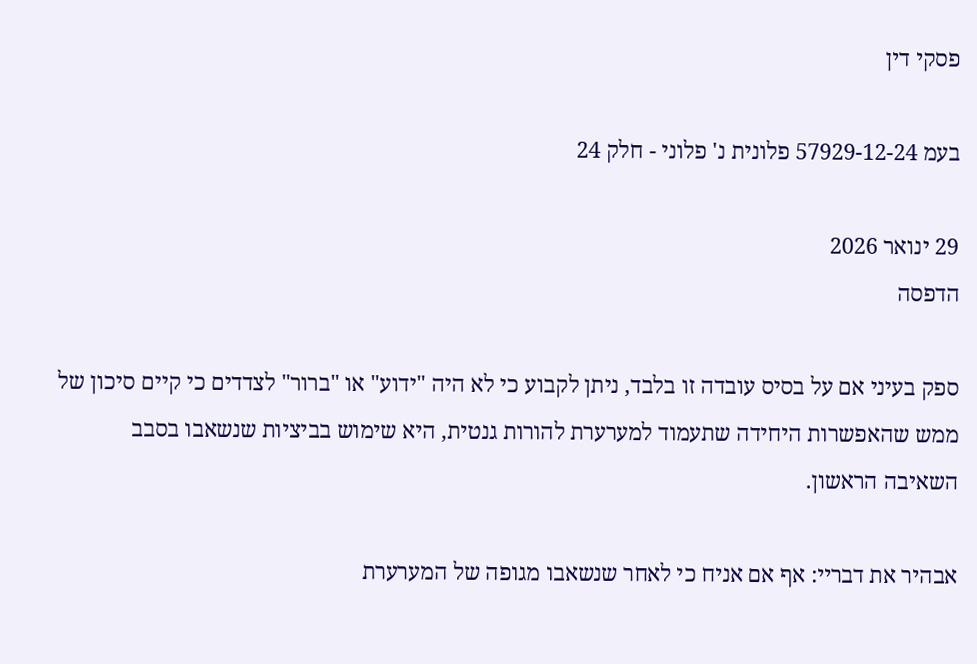פסקי דין

בעמ 57929-12-24 פלונית נ' פלוני - חלק 24

29 ינואר 2026
הדפסה

ספק בעיני אם על בסיס עובדה זו בלבד, ניתן לקבוע כי לא היה "ידוע" או "ברור" לצדדים כי קיים סיכון של ממש שהאפשרות היחידה שתעמוד למערערת להורות גנטית, היא שימוש בביציות שנשאבו בסבב השאיבה הראשון.

אבהיר את דבריי: אף אם אניח כי לאחר שנשאבו מגופה של המערערת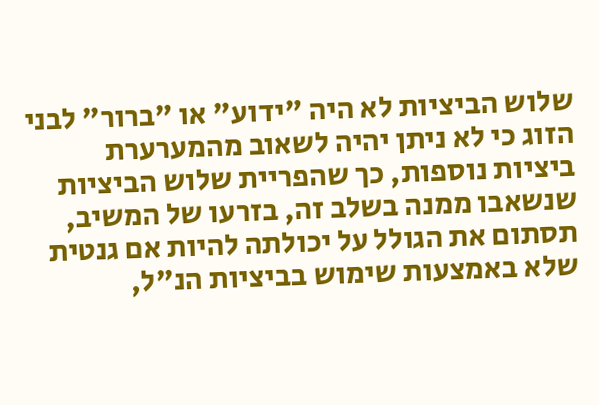שלוש הביציות לא היה "ידוע" או "ברור" לבני הזוג כי לא ניתן יהיה לשאוב מהמערערת ביציות נוספות, כך שהפריית שלוש הביציות שנשאבו ממנה בשלב זה, בזרעו של המשיב, תסתום את הגולל על יכולתה להיות אם גנטית שלא באמצעות שימוש בביציות הנ"ל,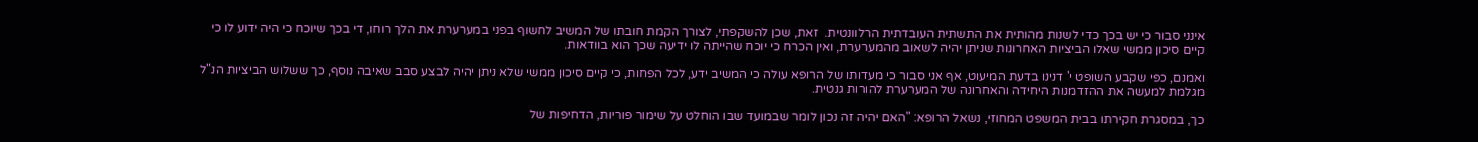אינני סבור כי יש בכך כדי לשנות מהותית את התשתית העובדתית הרלוונטית.  זאת, שכן להשקפתי, לצורך הקמת חובתו של המשיב לחשוף בפני במערערת את הלך רוחו, די בכך שיוכח כי היה ידוע לו כי קיים סיכון ממשי שאלו הביציות האחרונות שניתן יהיה לשאוב מהמערערת, ואין הכרח כי יוכח שהייתה לו ידיעה שכך הוא בוודאות.

ואמנם, כפי שקבע השופט י' דנינו בדעת המיעוט, אף אני סבור כי מעדותו של הרופא עולה כי המשיב ידע, לכל הפחות, כי קיים סיכון ממשי שלא ניתן יהיה לבצע סבב שאיבה נוסף, כך ששלוש הביציות הנ"ל מגלמת למעשה את ההזדמנות היחידה והאחרונה של המערערת להורות גנטית.

כך, במסגרת חקירתו בבית המשפט המחוזי, נשאל הרופא: "האם יהיה זה נכון לומר שבמועד שבו הוחלט על שימור פוריות, הדחיפות של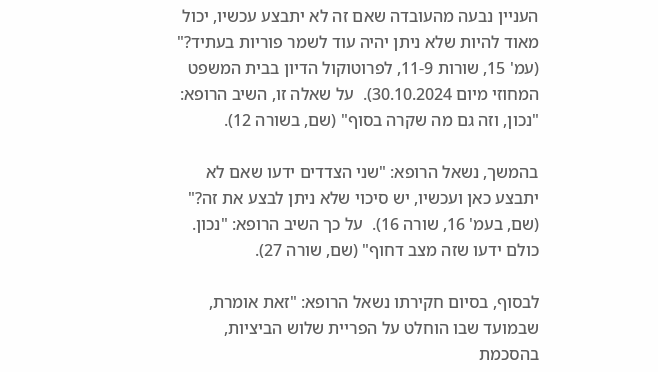העניין נבעה מהעובדה שאם זה לא יתבצע עכשיו, יכול מאוד להיות שלא ניתן יהיה עוד לשמר פוריות בעתיד?" (עמ' 15, שורות 11-9, לפרוטוקול הדיון בבית המשפט המחוזי מיום 30.10.2024).  על שאלה זו, השיב הרופא: "נכון, וזה גם מה שקרה בסוף" (שם, בשורה 12).

בהמשך, נשאל הרופא: "שני הצדדים ידעו שאם לא יתבצע כאן ועכשיו, יש סיכוי שלא ניתן לבצע את זה?" (שם, בעמ' 16, שורה 16).  על כך השיב הרופא: "נכון.  כולם ידעו שזה מצב דחוף" (שם, שורה 27).

לבסוף, בסיום חקירתו נשאל הרופא: "זאת אומרת, שבמועד שבו הוחלט על הפריית שלוש הביציות, בהסכמת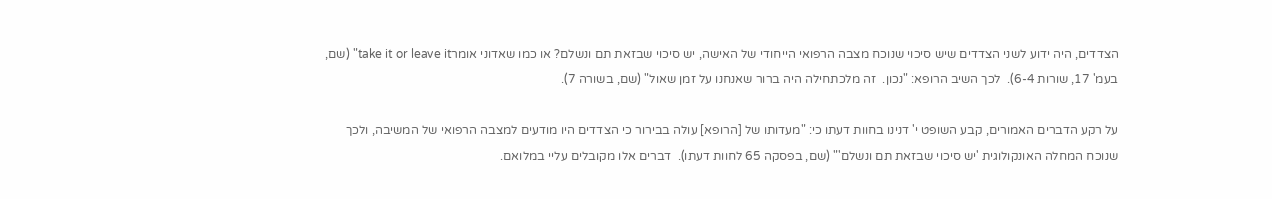הצדדים, היה ידוע לשני הצדדים שיש סיכוי שנוכח מצבה הרפואי הייחודי של האישה, יש סיכוי שבזאת תם ונשלם? או כמו שאדוני אומרtake it or leave it" (שם, בעמ' 17, שורות 6-4).  לכך השיב הרופא: "נכון.  זה מלכתחילה היה ברור שאנחנו על זמן שאול" (שם, בשורה 7).

על רקע הדברים האמורים, קבע השופט י' דנינו בחוות דעתו כי: "מעדותו של [הרופא] עולה בבירור כי הצדדים היו מודעים למצבה הרפואי של המשיבה, ולכך שנוכח המחלה האונקולוגית 'יש סיכוי שבזאת תם ונשלם'" (שם, בפסקה 65 לחוות דעתו).  דברים אלו מקובלים עליי במלואם.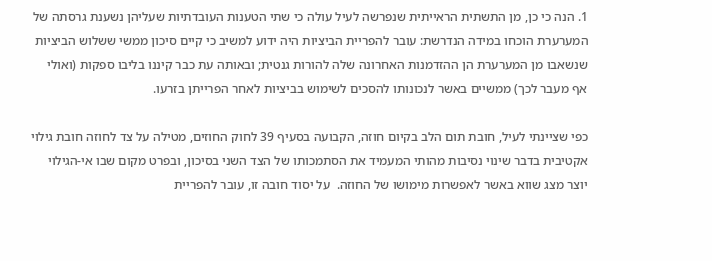1. הנה כי כן, מן התשתית הראייתית שנפרשה לעיל עולה כי שתי הטענות העובדתיות שעליהן נשענת גרסתה של המערערת הוכחו במידה הנדרשת: עובר להפריית הביציות היה ידוע למשיב כי קיים סיכון ממשי ששלוש הביציות שנשאבו מן המערערת הן ההזדמנות האחרונה שלה להורות גנטית; ובאותה עת כבר קיננו בליבו ספקות (ואולי אף מעבר לכך) ממשיים באשר לנכונותו להסכים לשימוש בביציות לאחר הפרייתן בזרעו.

כפי שציינתי לעיל, חובת תום הלב בקיום חוזה, הקבועה בסעיף 39 לחוק החוזים, מטילה על צד לחוזה חובת גילוי אקטיבית בדבר שינוי נסיבות מהותי המעמיד את הסתמכותו של הצד השני בסיכון, ובפרט מקום שבו אי-הגילוי יוצר מצג שווא באשר לאפשרות מימושו של החוזה.  על יסוד חובה זו, עובר להפריית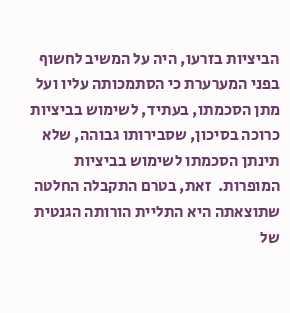הביציות בזרעו, היה על המשיב לחשוף בפני המערערת כי הסתמכותה עליו ועל מתן הסכמתו, בעתיד, לשימוש בביציות כרוכה בסיכון, שסבירותו גבוהה, שלא תינתן הסכמתו לשימוש בביציות המופרות.  זאת, בטרם התקבלה החלטה שתוצאתה היא התליית הורותה הגנטית של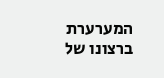המערערת ברצונו של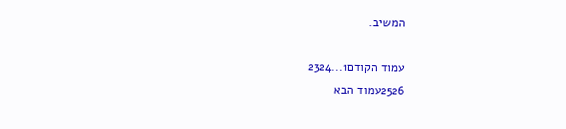המשיב.

עמוד הקודם1...2324
2526עמוד הבא